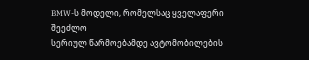BMW-ს მოდელი, რომელსაც ყველაფერი შეეძლო
სერიულ წარმოებამდე ავტომობილების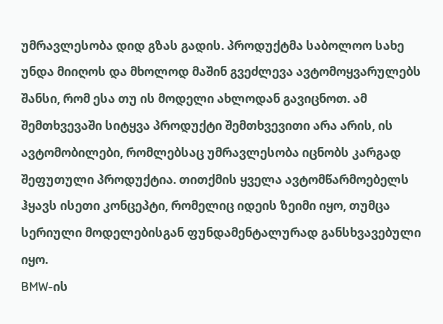უმრავლესობა დიდ გზას გადის. პროდუქტმა საბოლოო სახე უნდა მიიღოს და მხოლოდ მაშინ გვეძლევა ავტომოყვარულებს შანსი, რომ ესა თუ ის მოდელი ახლოდან გავიცნოთ. ამ შემთხვევაში სიტყვა პროდუქტი შემთხვევითი არა არის, ის ავტომობილები, რომლებსაც უმრავლესობა იცნობს კარგად შეფუთული პროდუქტია. თითქმის ყველა ავტომწარმოებელს ჰყავს ისეთი კონცეპტი, რომელიც იდეის ზეიმი იყო, თუმცა სერიული მოდელებისგან ფუნდამენტალურად განსხვავებული იყო.
BMW-ის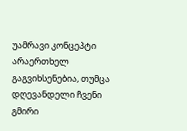უამრავი კონცეპტი არაერთხელ გაგვიხსენებია, თუმცა დღევანდელი ჩვენი გმირი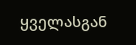ყველასგან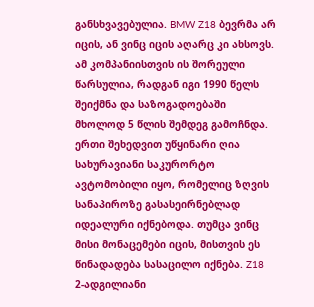განსხვავებულია. BMW Z18 ბევრმა არ იცის, ან ვინც იცის აღარც კი ახსოვს. ამ კომპანიისთვის ის შორეული წარსულია, რადგან იგი 1990 წელს შეიქმნა და საზოგადოებაში მხოლოდ 5 წლის შემდეგ გამოჩნდა.
ერთი შეხედვით უწყინარი ღია სახურავიანი საკურორტო ავტომობილი იყო, რომელიც ზღვის სანაპიროზე გასასეირნებლად იდეალური იქნებოდა. თუმცა ვინც მისი მონაცემები იცის, მისთვის ეს წინადადება სასაცილო იქნება. Z18 2-ადგილიანი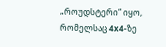„როუდსტერი“ იყო, რომელსაც 4x4-ზე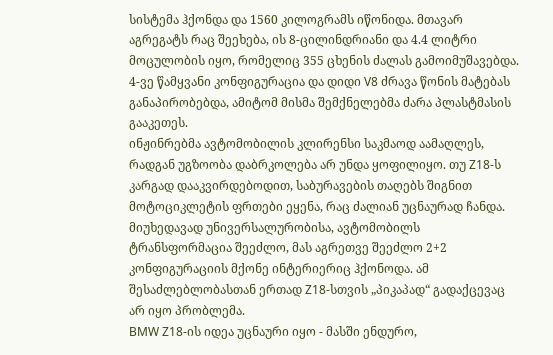სისტემა ჰქონდა და 1560 კილოგრამს იწონიდა. მთავარ აგრეგატს რაც შეეხება, ის 8-ცილინდრიანი და 4.4 ლიტრი მოცულობის იყო, რომელიც 355 ცხენის ძალას გამოიმუშავებდა. 4-ვე წამყვანი კონფიგურაცია და დიდი V8 ძრავა წონის მატებას განაპირობებდა, ამიტომ მისმა შემქნელებმა ძარა პლასტმასის გააკეთეს.
ინჟინრებმა ავტომობილის კლირენსი საკმაოდ აამაღლეს, რადგან უგზოობა დაბრკოლება არ უნდა ყოფილიყო. თუ Z18-ს კარგად დააკვირდებოდით, საბურავების თაღებს შიგნით მოტოციკლეტის ფრთები ეყენა, რაც ძალიან უცნაურად ჩანდა. მიუხედავად უნივერსალურობისა, ავტომობილს ტრანსფორმაცია შეეძლო, მას აგრეთვე შეეძლო 2+2 კონფიგურაციის მქონე ინტერიერიც ჰქონოდა. ამ შესაძლებლობასთან ერთად Z18-სთვის „პიკაპად“ გადაქცევაც არ იყო პრობლემა.
BMW Z18-ის იდეა უცნაური იყო - მასში ენდურო,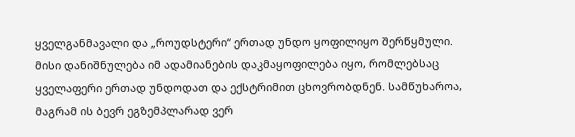ყველგანმავალი და „როუდსტერი“ ერთად უნდო ყოფილიყო შერწყმული. მისი დანიშნულება იმ ადამიანების დაკმაყოფილება იყო, რომლებსაც ყველაფერი ერთად უნდოდათ და ექსტრიმით ცხოვრობდნენ. სამწუხაროა, მაგრამ ის ბევრ ეგზემპლარად ვერ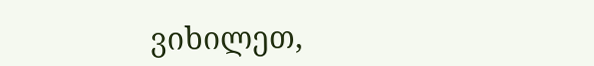ვიხილეთ,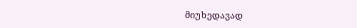მიუხედავად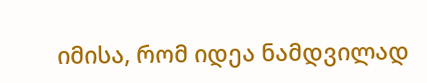იმისა, რომ იდეა ნამდვილად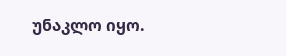უნაკლო იყო.